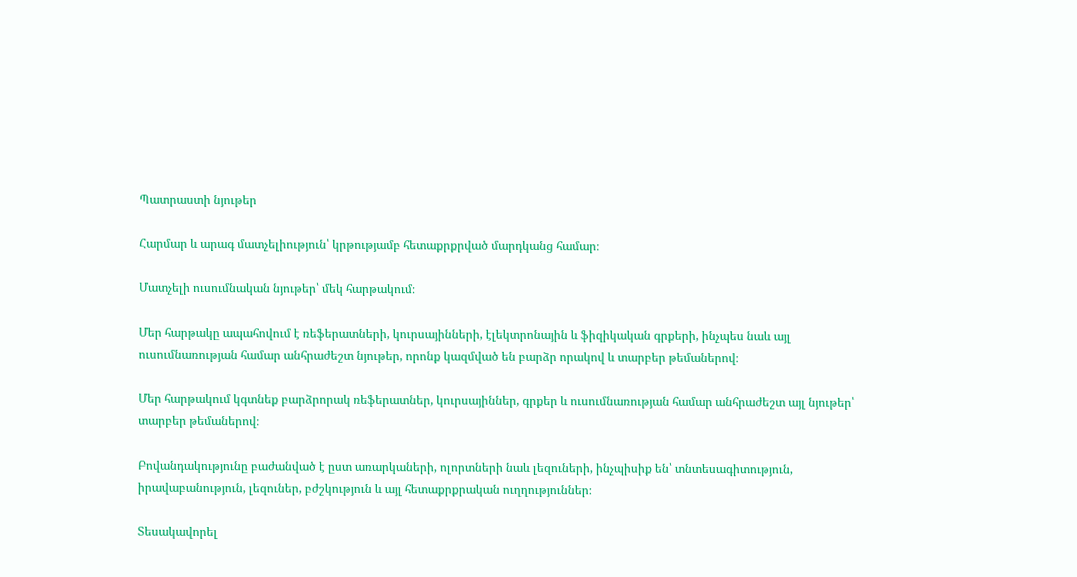Պատրաստի նյութեր

Հարմար և արագ մատչելիություն՝ կրթությամբ հետաքրքրված մարդկանց համար։

Մատչելի ուսումնական նյութեր՝ մեկ հարթակում։

Մեր հարթակը ապահովում է ռեֆերատների, կուրսայինների, էլեկտրոնային և ֆիզիկական գրքերի, ինչպես նաև այլ ուսումնառության համար անհրաժեշտ նյութեր, որոնք կազմված են բարձր որակով և տարբեր թեմաներով։

Մեր հարթակում կգտնեք բարձրորակ ռեֆերատներ, կուրսայիններ, գրքեր և ուսումնառության համար անհրաժեշտ այլ նյութեր՝ տարբեր թեմաներով։

Բովանդակությունը բաժանված է ըստ առարկաների, ոլորտների նաև լեզուների, ինչպիսիք են՝ տնտեսագիտություն, իրավաբանություն, լեզուներ, բժշկություն և այլ հետաքրքրական ուղղություններ։

Տեսակավորել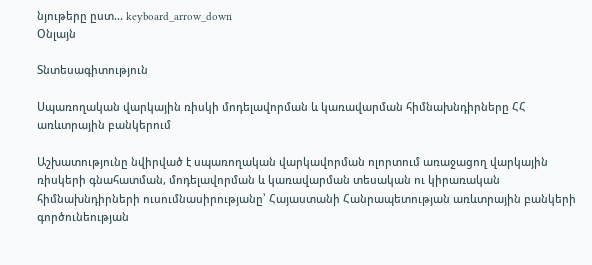նյութերը ըստ... keyboard_arrow_down
Օնլայն

Տնտեսագիտություն

Սպառողական վարկային ռիսկի մոդելավորման և կառավարման հիմնախնդիրները ՀՀ առևտրային բանկերում

Աշխատությունը նվիրված է սպառողական վարկավորման ոլորտում առաջացող վարկային ռիսկերի գնահատման, մոդելավորման և կառավարման տեսական ու կիրառական հիմնախնդիրների ուսումնասիրությանը՝ Հայաստանի Հանրապետության առևտրային բանկերի գործունեության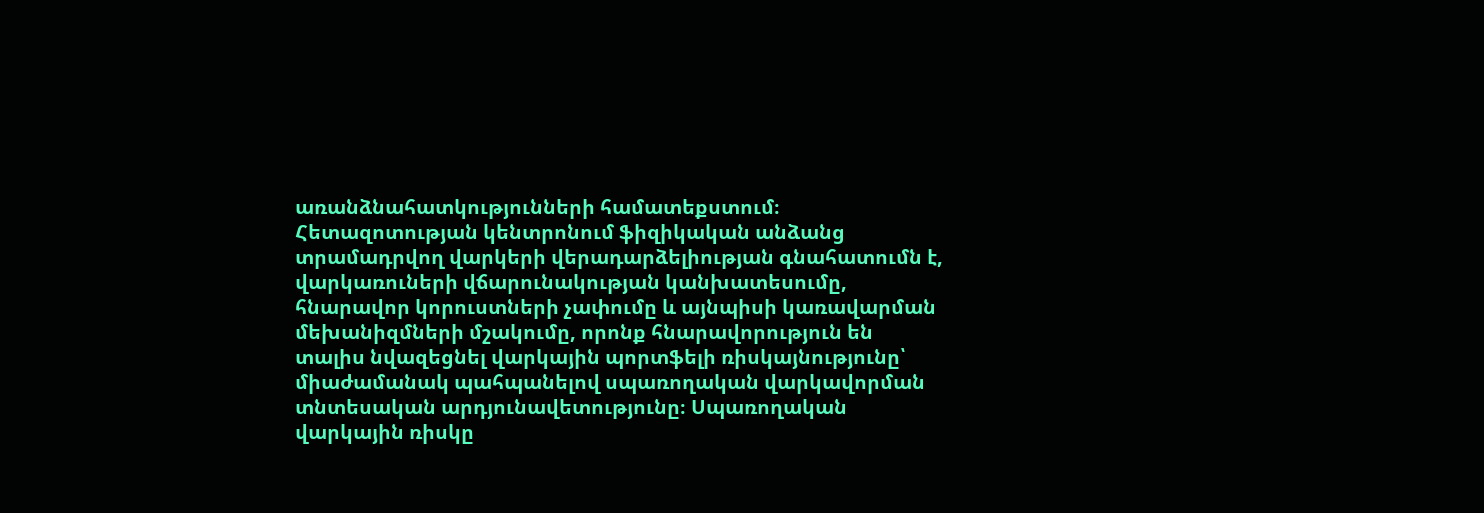առանձնահատկությունների համատեքստում։ Հետազոտության կենտրոնում ֆիզիկական անձանց տրամադրվող վարկերի վերադարձելիության գնահատումն է, վարկառուների վճարունակության կանխատեսումը, հնարավոր կորուստների չափումը և այնպիսի կառավարման մեխանիզմների մշակումը, որոնք հնարավորություն են տալիս նվազեցնել վարկային պորտֆելի ռիսկայնությունը՝ միաժամանակ պահպանելով սպառողական վարկավորման տնտեսական արդյունավետությունը։ Սպառողական վարկային ռիսկը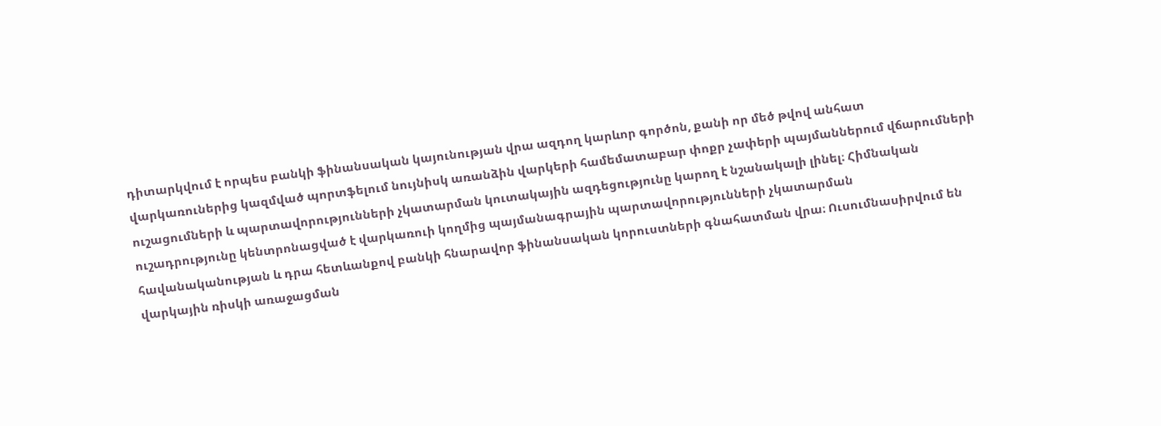դիտարկվում է որպես բանկի ֆինանսական կայունության վրա ազդող կարևոր գործոն, քանի որ մեծ թվով անհատ վարկառուներից կազմված պորտֆելում նույնիսկ առանձին վարկերի համեմատաբար փոքր չափերի պայմաններում վճարումների ուշացումների և պարտավորությունների չկատարման կուտակային ազդեցությունը կարող է նշանակալի լինել։ Հիմնական ուշադրությունը կենտրոնացված է վարկառուի կողմից պայմանագրային պարտավորությունների չկատարման հավանականության և դրա հետևանքով բանկի հնարավոր ֆինանսական կորուստների գնահատման վրա։ Ուսումնասիրվում են վարկային ռիսկի առաջացման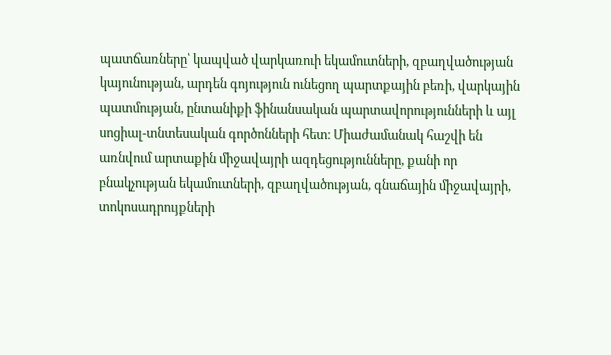պատճառները՝ կապված վարկառուի եկամուտների, զբաղվածության կայունության, արդեն գոյություն ունեցող պարտքային բեռի, վարկային պատմության, ընտանիքի ֆինանսական պարտավորությունների և այլ սոցիալ-տնտեսական գործոնների հետ։ Միաժամանակ հաշվի են առնվում արտաքին միջավայրի ազդեցությունները, քանի որ բնակչության եկամուտների, զբաղվածության, գնաճային միջավայրի, տոկոսադրույքների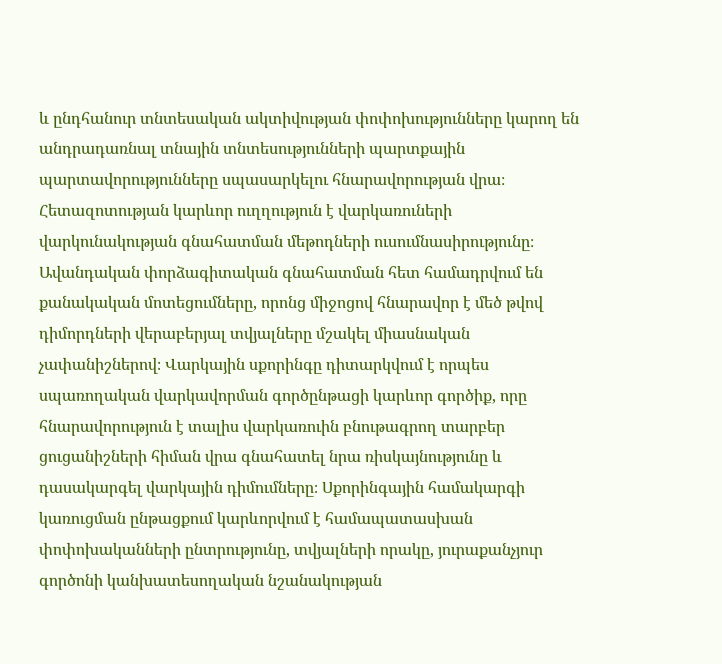և ընդհանուր տնտեսական ակտիվության փոփոխությունները կարող են անդրադառնալ տնային տնտեսությունների պարտքային պարտավորությունները սպասարկելու հնարավորության վրա։ Հետազոտության կարևոր ուղղություն է վարկառուների վարկունակության գնահատման մեթոդների ուսումնասիրությունը։ Ավանդական փորձագիտական գնահատման հետ համադրվում են քանակական մոտեցումները, որոնց միջոցով հնարավոր է մեծ թվով դիմորդների վերաբերյալ տվյալները մշակել միասնական չափանիշներով։ Վարկային սքորինգը դիտարկվում է որպես սպառողական վարկավորման գործընթացի կարևոր գործիք, որը հնարավորություն է տալիս վարկառուին բնութագրող տարբեր ցուցանիշների հիման վրա գնահատել նրա ռիսկայնությունը և դասակարգել վարկային դիմումները։ Սքորինգային համակարգի կառուցման ընթացքում կարևորվում է համապատասխան փոփոխականների ընտրությունը, տվյալների որակը, յուրաքանչյուր գործոնի կանխատեսողական նշանակության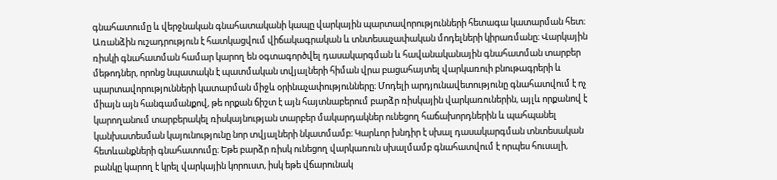գնահատումը և վերջնական գնահատականի կապը վարկային պարտավորությունների հետագա կատարման հետ։ Առանձին ուշադրություն է հատկացվում վիճակագրական և տնտեսաչափական մոդելների կիրառմանը։ Վարկային ռիսկի գնահատման համար կարող են օգտագործվել դասակարգման և հավանականային գնահատման տարբեր մեթոդներ, որոնց նպատակն է պատմական տվյալների հիման վրա բացահայտել վարկառուի բնութագրերի և պարտավորությունների կատարման միջև օրինաչափությունները։ Մոդելի արդյունավետությունը գնահատվում է ոչ միայն այն հանգամանքով, թե որքան ճիշտ է այն հայտնաբերում բարձր ռիսկային վարկառուներին, այլև որքանով է կարողանում տարբերակել ռիսկայնության տարբեր մակարդակներ ունեցող հաճախորդներին և պահպանել կանխատեսման կայունությունը նոր տվյալների նկատմամբ։ Կարևոր խնդիր է սխալ դասակարգման տնտեսական հետևանքների գնահատումը։ Եթե բարձր ռիսկ ունեցող վարկառուն սխալմամբ գնահատվում է որպես հուսալի, բանկը կարող է կրել վարկային կորուստ, իսկ եթե վճարունակ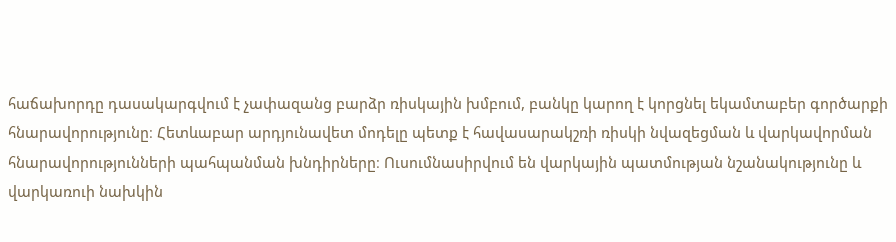հաճախորդը դասակարգվում է չափազանց բարձր ռիսկային խմբում, բանկը կարող է կորցնել եկամտաբեր գործարքի հնարավորությունը։ Հետևաբար արդյունավետ մոդելը պետք է հավասարակշռի ռիսկի նվազեցման և վարկավորման հնարավորությունների պահպանման խնդիրները։ Ուսումնասիրվում են վարկային պատմության նշանակությունը և վարկառուի նախկին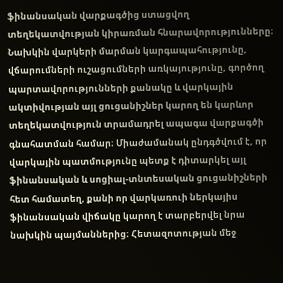ֆինանսական վարքագծից ստացվող տեղեկատվության կիրառման հնարավորությունները։ Նախկին վարկերի մարման կարգապահությունը, վճարումների ուշացումների առկայությունը, գործող պարտավորությունների քանակը և վարկային ակտիվության այլ ցուցանիշներ կարող են կարևոր տեղեկատվություն տրամադրել ապագա վարքագծի գնահատման համար։ Միաժամանակ ընդգծվում է, որ վարկային պատմությունը պետք է դիտարկել այլ ֆինանսական և սոցիալ-տնտեսական ցուցանիշների հետ համատեղ, քանի որ վարկառուի ներկայիս ֆինանսական վիճակը կարող է տարբերվել նրա նախկին պայմաններից։ Հետազոտության մեջ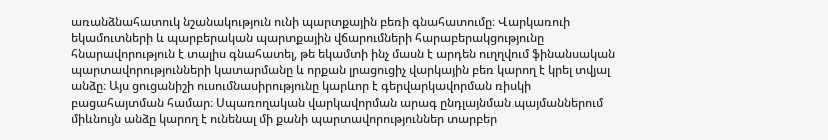առանձնահատուկ նշանակություն ունի պարտքային բեռի գնահատումը։ Վարկառուի եկամուտների և պարբերական պարտքային վճարումների հարաբերակցությունը հնարավորություն է տալիս գնահատել, թե եկամտի ինչ մասն է արդեն ուղղվում ֆինանսական պարտավորությունների կատարմանը և որքան լրացուցիչ վարկային բեռ կարող է կրել տվյալ անձը։ Այս ցուցանիշի ուսումնասիրությունը կարևոր է գերվարկավորման ռիսկի բացահայտման համար։ Սպառողական վարկավորման արագ ընդլայնման պայմաններում միևնույն անձը կարող է ունենալ մի քանի պարտավորություններ տարբեր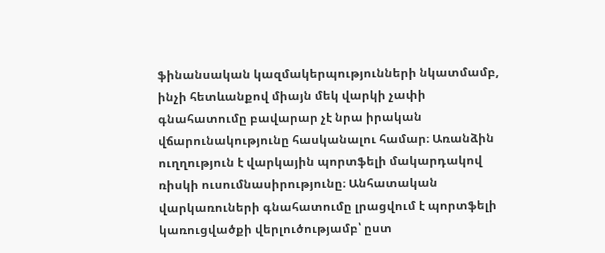ֆինանսական կազմակերպությունների նկատմամբ, ինչի հետևանքով միայն մեկ վարկի չափի գնահատումը բավարար չէ նրա իրական վճարունակությունը հասկանալու համար։ Առանձին ուղղություն է վարկային պորտֆելի մակարդակով ռիսկի ուսումնասիրությունը։ Անհատական վարկառուների գնահատումը լրացվում է պորտֆելի կառուցվածքի վերլուծությամբ՝ ըստ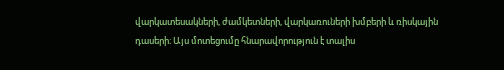վարկատեսակների, ժամկետների, վարկառուների խմբերի և ռիսկային դասերի։ Այս մոտեցումը հնարավորություն է տալիս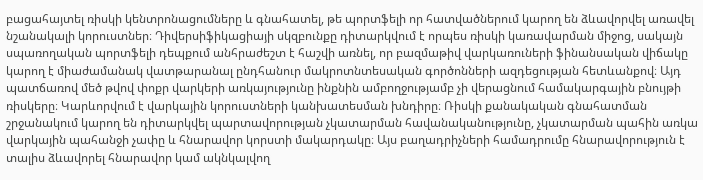բացահայտել ռիսկի կենտրոնացումները և գնահատել, թե պորտֆելի որ հատվածներում կարող են ձևավորվել առավել նշանակալի կորուստներ։ Դիվերսիֆիկացիայի սկզբունքը դիտարկվում է որպես ռիսկի կառավարման միջոց, սակայն սպառողական պորտֆելի դեպքում անհրաժեշտ է հաշվի առնել, որ բազմաթիվ վարկառուների ֆինանսական վիճակը կարող է միաժամանակ վատթարանալ ընդհանուր մակրոտնտեսական գործոնների ազդեցության հետևանքով։ Այդ պատճառով մեծ թվով փոքր վարկերի առկայությունը ինքնին ամբողջությամբ չի վերացնում համակարգային բնույթի ռիսկերը։ Կարևորվում է վարկային կորուստների կանխատեսման խնդիրը։ Ռիսկի քանակական գնահատման շրջանակում կարող են դիտարկվել պարտավորության չկատարման հավանականությունը, չկատարման պահին առկա վարկային պահանջի չափը և հնարավոր կորստի մակարդակը։ Այս բաղադրիչների համադրումը հնարավորություն է տալիս ձևավորել հնարավոր կամ ակնկալվող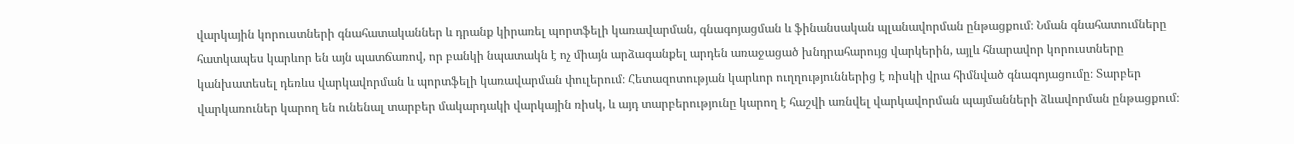վարկային կորուստների գնահատականներ և դրանք կիրառել պորտֆելի կառավարման, գնագոյացման և ֆինանսական պլանավորման ընթացքում։ Նման գնահատումները հատկապես կարևոր են այն պատճառով, որ բանկի նպատակն է ոչ միայն արձագանքել արդեն առաջացած խնդրահարույց վարկերին, այլև հնարավոր կորուստները կանխատեսել դեռևս վարկավորման և պորտֆելի կառավարման փուլերում։ Հետազոտության կարևոր ուղղություններից է ռիսկի վրա հիմնված գնագոյացումը։ Տարբեր վարկառուներ կարող են ունենալ տարբեր մակարդակի վարկային ռիսկ, և այդ տարբերությունը կարող է հաշվի առնվել վարկավորման պայմանների ձևավորման ընթացքում։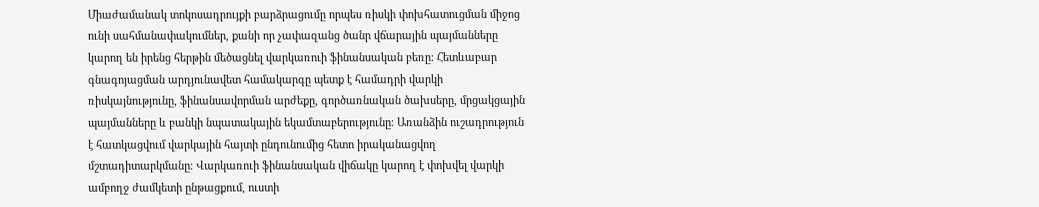Միաժամանակ տոկոսադրույքի բարձրացումը որպես ռիսկի փոխհատուցման միջոց ունի սահմանափակումներ, քանի որ չափազանց ծանր վճարային պայմանները կարող են իրենց հերթին մեծացնել վարկառուի ֆինանսական բեռը։ Հետևաբար գնագոյացման արդյունավետ համակարգը պետք է համադրի վարկի ռիսկայնությունը, ֆինանսավորման արժեքը, գործառնական ծախսերը, մրցակցային պայմանները և բանկի նպատակային եկամտաբերությունը։ Առանձին ուշադրություն է հատկացվում վարկային հայտի ընդունումից հետո իրականացվող մշտադիտարկմանը։ Վարկառուի ֆինանսական վիճակը կարող է փոխվել վարկի ամբողջ ժամկետի ընթացքում, ուստի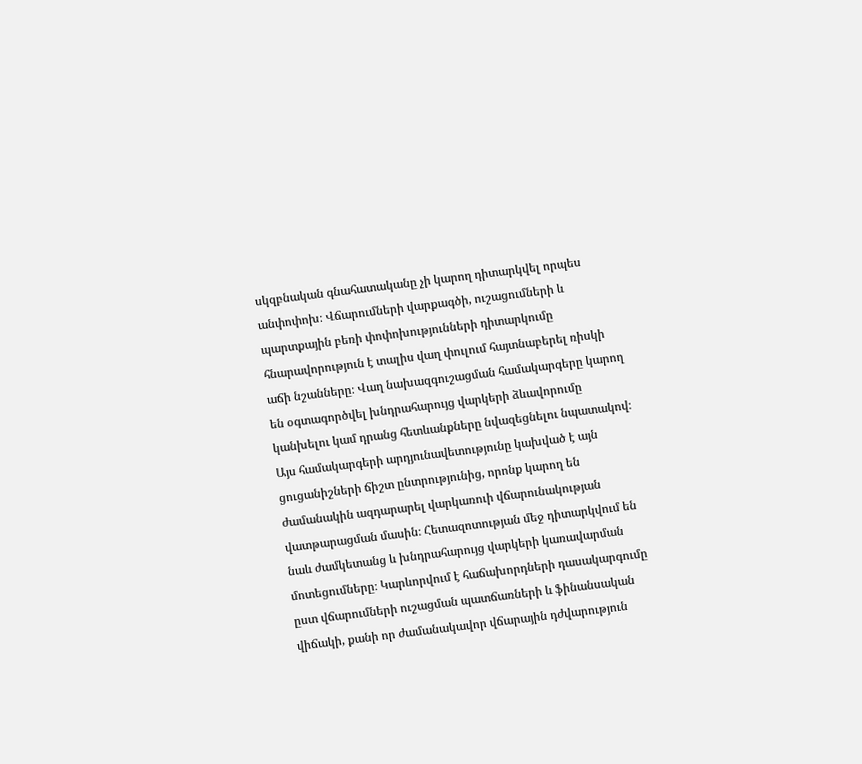սկզբնական գնահատականը չի կարող դիտարկվել որպես անփոփոխ։ Վճարումների վարքագծի, ուշացումների և պարտքային բեռի փոփոխությունների դիտարկումը հնարավորություն է տալիս վաղ փուլում հայտնաբերել ռիսկի աճի նշանները։ Վաղ նախազգուշացման համակարգերը կարող են օգտագործվել խնդրահարույց վարկերի ձևավորումը կանխելու կամ դրանց հետևանքները նվազեցնելու նպատակով։ Այս համակարգերի արդյունավետությունը կախված է այն ցուցանիշների ճիշտ ընտրությունից, որոնք կարող են ժամանակին ազդարարել վարկառուի վճարունակության վատթարացման մասին։ Հետազոտության մեջ դիտարկվում են նաև ժամկետանց և խնդրահարույց վարկերի կառավարման մոտեցումները։ Կարևորվում է հաճախորդների դասակարգումը ըստ վճարումների ուշացման պատճառների և ֆինանսական վիճակի, քանի որ ժամանակավոր վճարային դժվարություն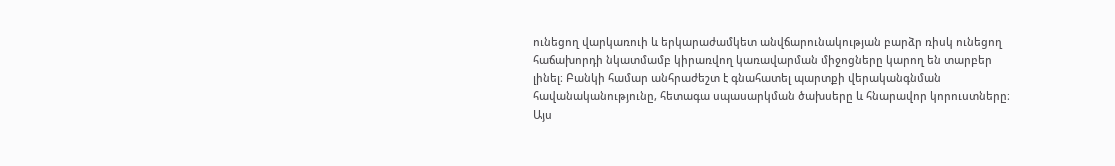ունեցող վարկառուի և երկարաժամկետ անվճարունակության բարձր ռիսկ ունեցող հաճախորդի նկատմամբ կիրառվող կառավարման միջոցները կարող են տարբեր լինել։ Բանկի համար անհրաժեշտ է գնահատել պարտքի վերականգնման հավանականությունը, հետագա սպասարկման ծախսերը և հնարավոր կորուստները։ Այս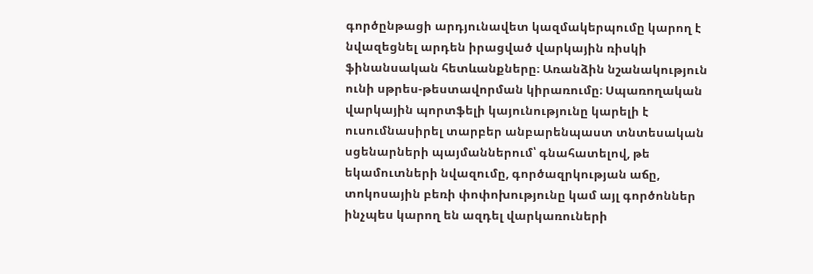գործընթացի արդյունավետ կազմակերպումը կարող է նվազեցնել արդեն իրացված վարկային ռիսկի ֆինանսական հետևանքները։ Առանձին նշանակություն ունի սթրես-թեստավորման կիրառումը։ Սպառողական վարկային պորտֆելի կայունությունը կարելի է ուսումնասիրել տարբեր անբարենպաստ տնտեսական սցենարների պայմաններում՝ գնահատելով, թե եկամուտների նվազումը, գործազրկության աճը, տոկոսային բեռի փոփոխությունը կամ այլ գործոններ ինչպես կարող են ազդել վարկառուների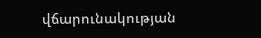վճարունակության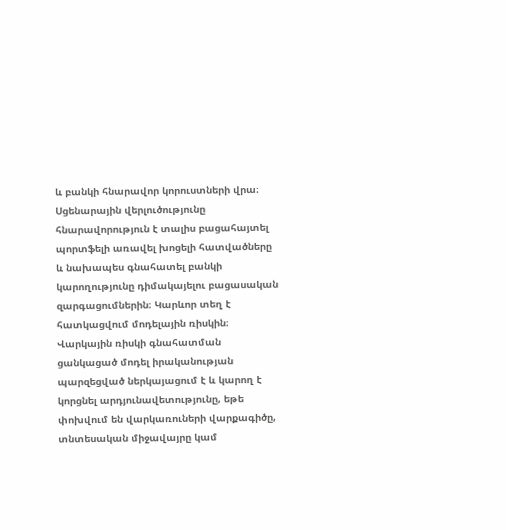և բանկի հնարավոր կորուստների վրա։ Սցենարային վերլուծությունը հնարավորություն է տալիս բացահայտել պորտֆելի առավել խոցելի հատվածները և նախապես գնահատել բանկի կարողությունը դիմակայելու բացասական զարգացումներին։ Կարևոր տեղ է հատկացվում մոդելային ռիսկին։ Վարկային ռիսկի գնահատման ցանկացած մոդել իրականության պարզեցված ներկայացում է և կարող է կորցնել արդյունավետությունը, եթե փոխվում են վարկառուների վարքագիծը, տնտեսական միջավայրը կամ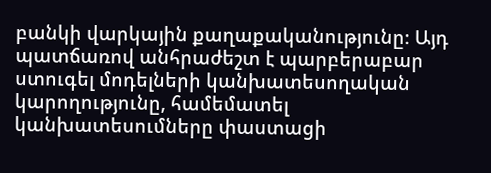բանկի վարկային քաղաքականությունը։ Այդ պատճառով անհրաժեշտ է պարբերաբար ստուգել մոդելների կանխատեսողական կարողությունը, համեմատել կանխատեսումները փաստացի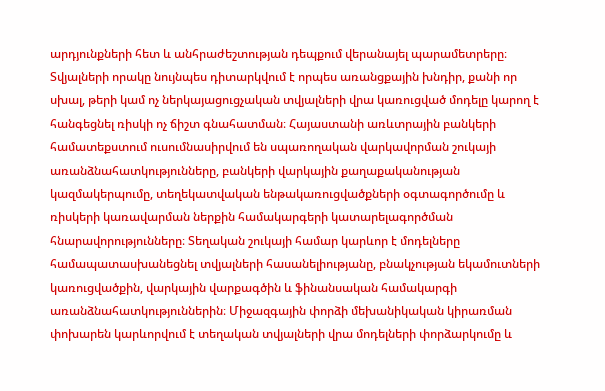արդյունքների հետ և անհրաժեշտության դեպքում վերանայել պարամետրերը։ Տվյալների որակը նույնպես դիտարկվում է որպես առանցքային խնդիր, քանի որ սխալ, թերի կամ ոչ ներկայացուցչական տվյալների վրա կառուցված մոդելը կարող է հանգեցնել ռիսկի ոչ ճիշտ գնահատման։ Հայաստանի առևտրային բանկերի համատեքստում ուսումնասիրվում են սպառողական վարկավորման շուկայի առանձնահատկությունները, բանկերի վարկային քաղաքականության կազմակերպումը, տեղեկատվական ենթակառուցվածքների օգտագործումը և ռիսկերի կառավարման ներքին համակարգերի կատարելագործման հնարավորությունները։ Տեղական շուկայի համար կարևոր է մոդելները համապատասխանեցնել տվյալների հասանելիությանը, բնակչության եկամուտների կառուցվածքին, վարկային վարքագծին և ֆինանսական համակարգի առանձնահատկություններին։ Միջազգային փորձի մեխանիկական կիրառման փոխարեն կարևորվում է տեղական տվյալների վրա մոդելների փորձարկումը և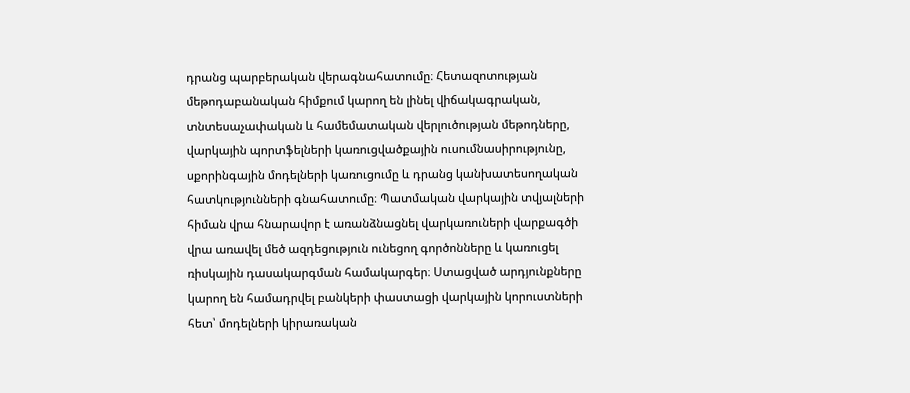դրանց պարբերական վերագնահատումը։ Հետազոտության մեթոդաբանական հիմքում կարող են լինել վիճակագրական, տնտեսաչափական և համեմատական վերլուծության մեթոդները, վարկային պորտֆելների կառուցվածքային ուսումնասիրությունը, սքորինգային մոդելների կառուցումը և դրանց կանխատեսողական հատկությունների գնահատումը։ Պատմական վարկային տվյալների հիման վրա հնարավոր է առանձնացնել վարկառուների վարքագծի վրա առավել մեծ ազդեցություն ունեցող գործոնները և կառուցել ռիսկային դասակարգման համակարգեր։ Ստացված արդյունքները կարող են համադրվել բանկերի փաստացի վարկային կորուստների հետ՝ մոդելների կիրառական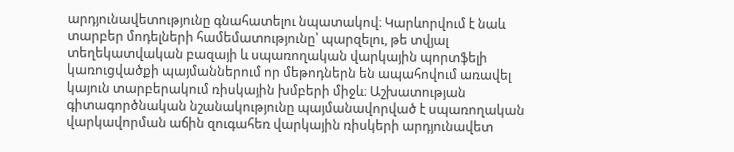արդյունավետությունը գնահատելու նպատակով։ Կարևորվում է նաև տարբեր մոդելների համեմատությունը՝ պարզելու, թե տվյալ տեղեկատվական բազայի և սպառողական վարկային պորտֆելի կառուցվածքի պայմաններում որ մեթոդներն են ապահովում առավել կայուն տարբերակում ռիսկային խմբերի միջև։ Աշխատության գիտագործնական նշանակությունը պայմանավորված է սպառողական վարկավորման աճին զուգահեռ վարկային ռիսկերի արդյունավետ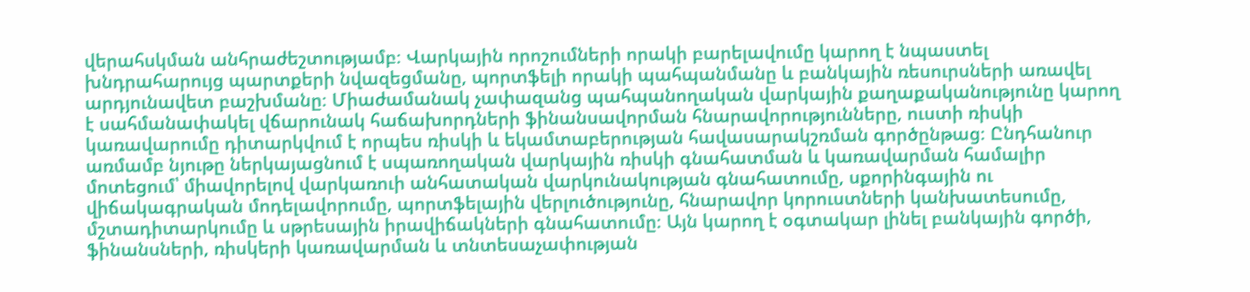վերահսկման անհրաժեշտությամբ։ Վարկային որոշումների որակի բարելավումը կարող է նպաստել խնդրահարույց պարտքերի նվազեցմանը, պորտֆելի որակի պահպանմանը և բանկային ռեսուրսների առավել արդյունավետ բաշխմանը։ Միաժամանակ չափազանց պահպանողական վարկային քաղաքականությունը կարող է սահմանափակել վճարունակ հաճախորդների ֆինանսավորման հնարավորությունները, ուստի ռիսկի կառավարումը դիտարկվում է որպես ռիսկի և եկամտաբերության հավասարակշռման գործընթաց։ Ընդհանուր առմամբ նյութը ներկայացնում է սպառողական վարկային ռիսկի գնահատման և կառավարման համալիր մոտեցում՝ միավորելով վարկառուի անհատական վարկունակության գնահատումը, սքորինգային ու վիճակագրական մոդելավորումը, պորտֆելային վերլուծությունը, հնարավոր կորուստների կանխատեսումը, մշտադիտարկումը և սթրեսային իրավիճակների գնահատումը։ Այն կարող է օգտակար լինել բանկային գործի, ֆինանսների, ռիսկերի կառավարման և տնտեսաչափության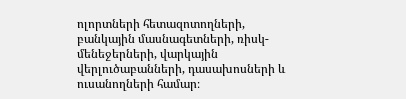ոլորտների հետազոտողների, բանկային մասնագետների, ռիսկ-մենեջերների, վարկային վերլուծաբանների, դասախոսների և ուսանողների համար։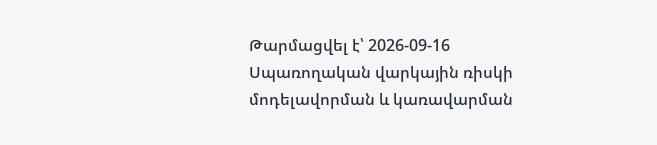Թարմացվել է՝ 2026-09-16
Սպառողական վարկային ռիսկի մոդելավորման և կառավարման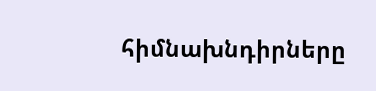հիմնախնդիրները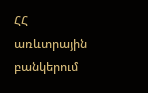ՀՀ առևտրային բանկերում